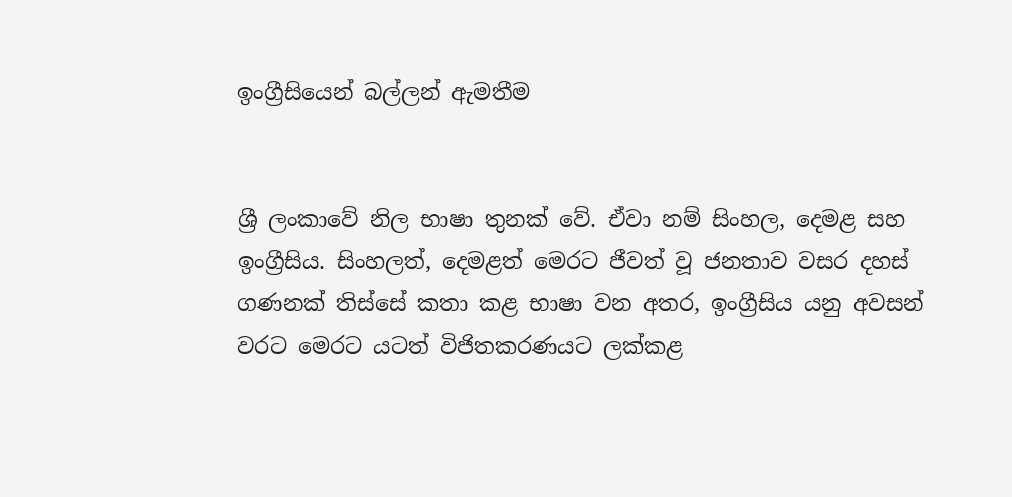ඉංග්‍රීසියෙන් බල්ලන් ඇමතීම


ශ්‍රී ලංකාවේ නිල භාෂා තුනක් වේ. ඒවා නම් සිංහල, දෙමළ සහ ඉංග්‍රීසිය. සිංහලත්, දෙමළත් මෙරට ජීවත් වූ ජනතාව වසර දහස් ගණනක් තිස්සේ කතා කළ භාෂා වන අතර, ඉංග්‍රීසිය යනු අවසන් වරට මෙරට යටත් විජිතකරණයට ලක්කළ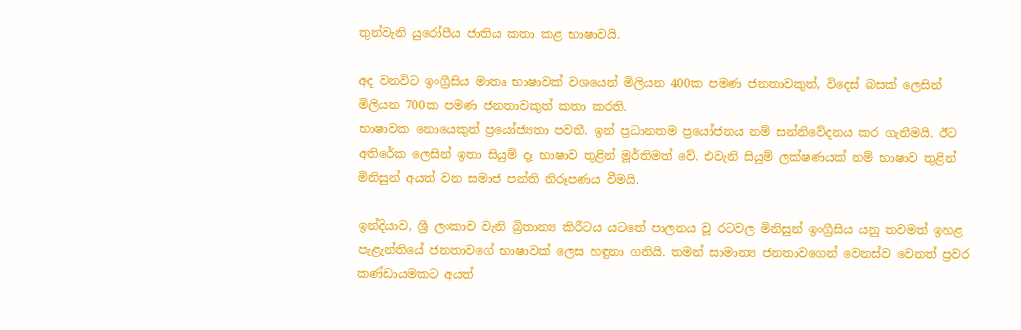තුන්වැනි යුරෝපීය ජාතිය කතා කළ භාෂාවයි.

අද වනවිට ඉංග්‍රීසිය මාතෘ භාෂාවක් වශයෙන් මිලියන 400ක පමණ ජනතාවකුත්, විදෙස් බසක් ලෙසින් මිලියන 700ක පමණ ජනතාවකුත් කතා කරති.
භාෂාවක නොයෙකුත් ප්‍රයෝජ්‍යතා පවතී. ඉන් ප්‍රධානතම ප්‍රයෝජනය නම් සන්නිවේදනය කර ගැනීමයි. ඊට අතිරේක ලෙසින් ඉතා සියුම් දෑ භාෂාව තුළින් මූර්තිමත් වේ. එවැනි සියුම් ලක්ෂණයක් නම් භාෂාව තුළින් මිනිසුන් අයත් වන සමාජ පන්ති නිරූපණය වීමයි.

ඉන්දියාව, ශ්‍රී ලංකාව වැනි බ්‍රිතාන්‍ය කිරීටය යටතේ පාලනය වූ රටවල මිනිසුන් ඉංග්‍රීසිය යනු තවමත් ඉහළ පැළැන්තියේ ජනතාවගේ භාෂාවක් ලෙස හඳුනා ගනියි. තමන් සාමාන්‍ය ජනතාවගෙන් වෙනස්ව වෙනත් ප්‍රවර කණ්ඩායමකට අයත්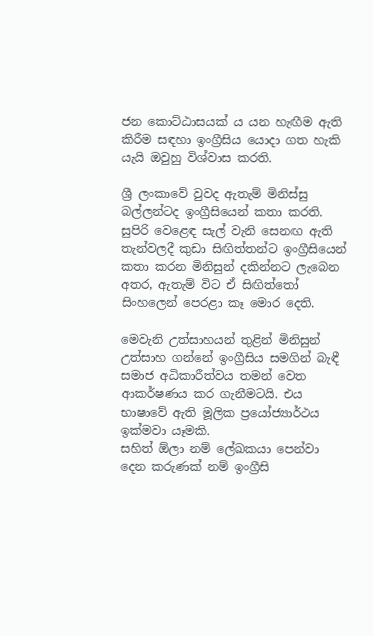ජන කොට්ඨාසයක් ය යන හැඟීම ඇති කිරීම සඳහා ඉංග්‍රීසිය යොදා ගත හැකි යැයි ඔවුහු විශ්වාස කරති.

ශ්‍රී ලංකාවේ වුවද ඇතැම් මිනිස්සු බල්ලන්ටද ඉංග්‍රීසියෙන් කතා කරති. සුපිරි වෙළෙඳ සැල් වැනි සෙනඟ ඇති තැන්වලදී කුඩා සිඟිත්තන්ට ඉංග්‍රීසියෙන් කතා කරන මිනිසුන් දකින්නට ලැබෙන අතර, ඇතැම් විට ඒ සිඟිත්තෝ සිංහලෙන් පෙරළා කෑ මොර දෙති.

මෙවැනි උත්සාහයන් තුළින් මිනිසුන් උත්සාහ ගන්නේ ඉංග්‍රීසිය සමගින් බැඳී සමාජ අධිකාරීත්වය තමන් වෙත ආකර්ෂණය කර ගැනීමටයි. එය භාෂාවේ ඇති මූලික ප්‍රයෝජ්‍යාර්ථය ඉක්මවා යෑමකි.
සහිත් ඕලා නම් ලේඛකයා පෙන්වා දෙන කරුණක් නම් ඉංග්‍රීසි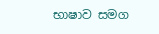භාෂාව සමග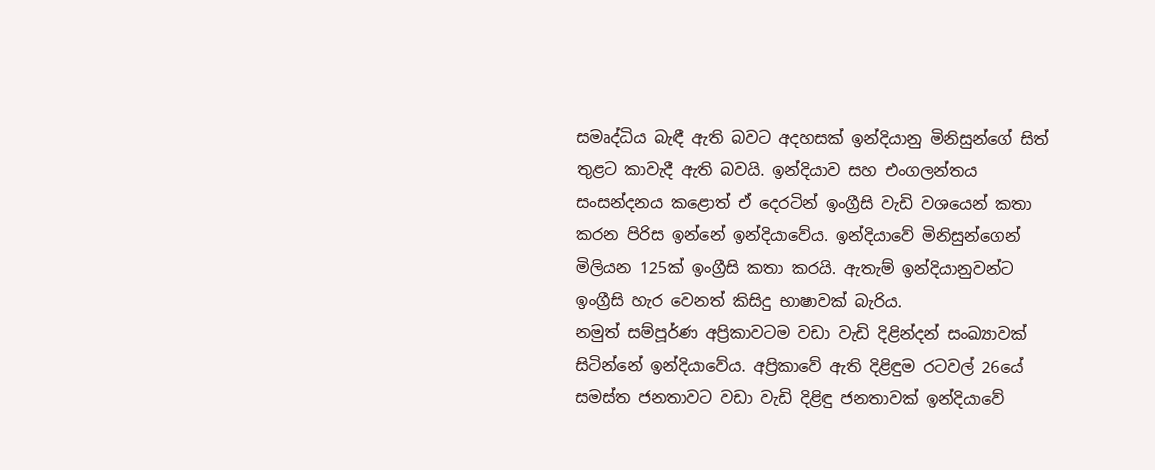සමෘද්ධිය බැඳී ඇති බවට අදහසක් ඉන්දියානු මිනිසුන්ගේ සිත් තුළට කාවැදී ඇති බවයි. ඉන්දියාව සහ එංගලන්තය සංසන්දනය කළොත් ඒ දෙරටින් ඉංග්‍රීසි වැඩි වශයෙන් කතා කරන පිරිස ඉන්නේ ඉන්දියාවේය. ඉන්දියාවේ මිනිසුන්ගෙන් මිලියන 125ක් ඉංග්‍රීසි කතා කරයි. ඇතැම් ඉන්දියානුවන්ට ඉංග්‍රීසි හැර වෙනත් කිසිදු භාෂාවක් බැරිය.
නමුත් සම්පූර්ණ අප්‍රිකාවටම වඩා වැඩි දිළින්දන් සංඛ්‍යාවක් සිටින්නේ ඉන්දියාවේය. අප්‍රිකාවේ ඇති දිළිඳුම රටවල් 26යේ සමස්ත ජනතාවට වඩා වැඩි දිළිඳු ජනතාවක් ඉන්දියාවේ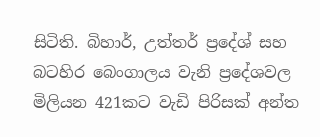සිටිති. බිහාර්, උත්තර් ප්‍රදේශ් සහ බටහිර බෙංගාලය වැනි ‍ප්‍රදේශවල මිලියන 421කට වැඩි පිරිසක් අන්ත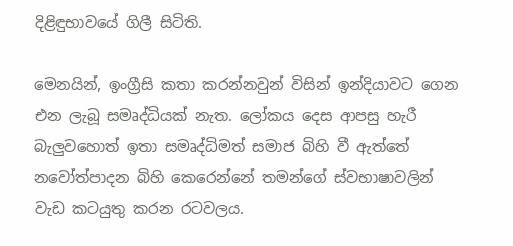දිළිඳුභාවයේ ගිලී සිටිති.

මෙනයින්, ඉංග්‍රීසි කතා කරන්නවුන් විසින් ඉන්දියාවට ගෙන එන ලැබූ සමෘද්ධියක් නැත. ලෝකය දෙස ආපසු හැරී බැලුවහොත් ඉතා සමෘද්ධිමත් සමාජ බිහි වී ඇත්තේ නවෝත්පාදන බිහි කෙරෙන්නේ තමන්ගේ ස්වභාෂාවලින් වැඩ කටයුතු කරන රටවලය.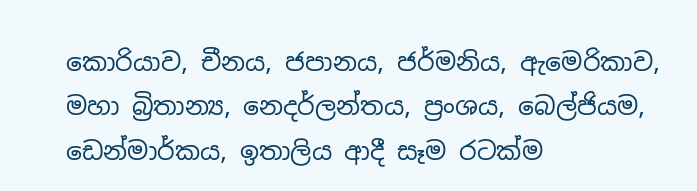කොරියාව, චීනය, ජපානය, ජර්මනිය, ඇමෙරිකාව, මහා බ්‍රිතාන්‍ය, නෙදර්ලන්තය, ප්‍රංශය, බෙල්ජියම, ඩෙන්මාර්කය, ඉතාලිය ආදී සෑම රටක්ම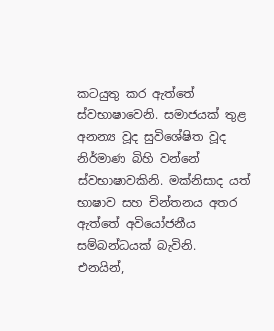කටයුතු කර ඇත්තේ ස්වභාෂාවෙනි. සමාජයක් තුළ අනන්‍ය වූද සුවිශේෂිත වූද නිර්මාණ බිහි වන්නේ ස්වභාෂාවකිනි. මක්නිසාද යත් භාෂාව සහ චින්තනය අතර ඇත්තේ අවියෝජනීය සම්බන්ධයක් බැවිනි.
එනයින්,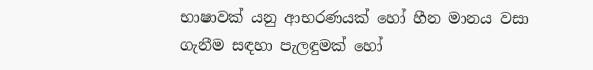භාෂාවක් යනු ආභරණයක් හෝ හීන මානය වසා ගැනීම සඳහා පැලඳුමක් හෝ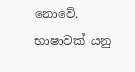නොවේ. භාෂාවක් යනු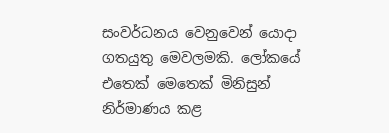සංවර්ධනය වෙනුවෙන් යොදා ගතයුතු මෙවලමකි. ලෝකයේ එතෙක් මෙතෙක් මිනිසුන් නිර්මාණය කළ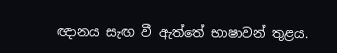ඥානය සැඟ වී ඇත්තේ භාෂාවන් තුළය.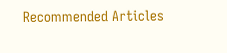Recommended Articles